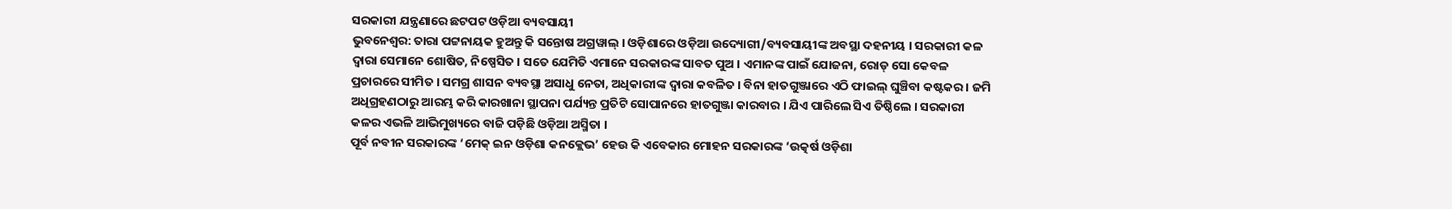ସରକାରୀ ଯନ୍ତ୍ରଣାରେ ଛଟପଟ ଓଡ଼ିଆ ବ୍ୟବସାୟୀ
ଭୁବନେଶ୍ୱର: ତାରା ପଟ୍ଟନାୟକ ହୁଅନ୍ତୁ କି ସନ୍ତୋଷ ଅଗ୍ରୱାଲ୍ । ଓଡ଼ିଶାରେ ଓଡ଼ିଆ ଉଦ୍ୟୋଗୀ/ବ୍ୟବସାୟୀଙ୍କ ଅବସ୍ଥା ଦହନୀୟ । ସରକାରୀ କଳ ଦ୍ୱାରା ସେମାନେ ଶୋଷିତ, ନିଷ୍ପେସିତ । ସତେ ଯେମିତି ଏମାନେ ସରକାରଙ୍କ ସାବତ ପୁଅ । ଏମାନଙ୍କ ପାଇଁ ଯୋଜନା, ରୋଡ୍ ସୋ କେବଳ ପ୍ରଚାରରେ ସୀମିତ । ସମଗ୍ର ଶାସନ ବ୍ୟବସ୍ଥା ଅସାଧୁ ନେତା, ଅଧିକାରୀଙ୍କ ଦ୍ୱାରା କବଳିତ । ବିନା ହାତଗୁଞ୍ଜାରେ ଏଠି ଫାଇଲ୍ ଘୁଞ୍ଚିବା କଷ୍ଟକର । ଜମି ଅଧିଗ୍ରହଣଠାରୁ ଆରମ୍ଭ କରି କାରଖାନା ସ୍ଥାପନା ପର୍ଯ୍ୟନ୍ତ ପ୍ରତିଟି ସୋପାନରେ ହାତଗୁଞ୍ଜା କାରବାର । ଯିଏ ପାରିଲେ ସିଏ ତିଷ୍ଠିଲେ । ସରକାରୀ କଳର ଏଭଳି ଆଭିମୁଖ୍ୟରେ ବାଜି ପଡ଼ିଛି ଓଡ଼ିଆ ଅସ୍ମିତା ।
ପୂର୍ବ ନବୀନ ସରକାରଙ୍କ ‘ମେକ୍ ଇନ ଓଡ଼ିଶା କନକ୍ଲେଭ’ ହେଉ କି ଏବେକାର ମୋହନ ସରକାରଙ୍କ ‘ଉତ୍କର୍ଷ ଓଡ଼ିଶା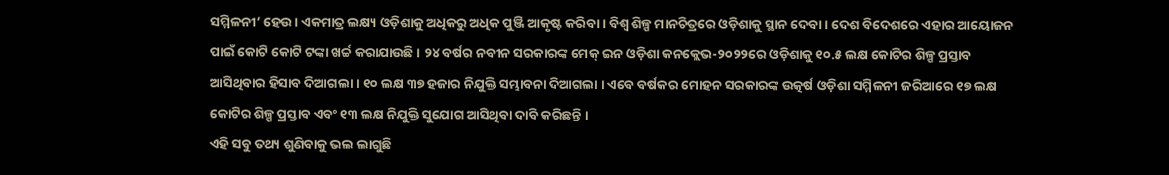ସମ୍ମିଳନୀ’ ହେଉ । ଏକମାତ୍ର ଲକ୍ଷ୍ୟ ଓଡ଼ିଶାକୁ ଅଧିକରୁ ଅଧିକ ପୁଞ୍ଜି ଆକୃଷ୍ଟ କରିବା । ବିଶ୍ୱ ଶିଳ୍ପ ମାନଚିତ୍ରରେ ଓଡ଼ିଶାକୁ ସ୍ଥାନ ଦେବା । ଦେଶ ବିଦେଶରେ ଏହାର ଆୟୋଜନ ପାଇଁ କୋଟି କୋଟି ଟଙ୍କା ଖର୍ଚ୍ଚ କରାଯାଉଛି । ୨୪ ବର୍ଷର ନବୀନ ସରକାରଙ୍କ ମେକ୍ ଇନ ଓଡ଼ିଶା କନକ୍ଲେଭ-୨୦୨୨ରେ ଓଡ଼ିଶାକୁ ୧୦.୫ ଲକ୍ଷ କୋଟିର ଶିଳ୍ପ ପ୍ରସ୍ତାବ ଆସିଥିବାର ହିସାବ ଦିଆଗଲା । ୧୦ ଲକ୍ଷ ୩୭ ହଜାର ନିଯୁକ୍ତି ସମ୍ଭାବନା ଦିଆଗଲା । ଏବେ ବର୍ଷକର ମୋହନ ସରକାରଙ୍କ ଉତ୍କର୍ଷ ଓଡ଼ିଶା ସମ୍ମିଳନୀ ଜରିଆରେ ୧୭ ଲକ୍ଷ କୋଟିର ଶିଳ୍ପ ପ୍ରସ୍ତାବ ଏବଂ ୧୩ ଲକ୍ଷ ନିଯୁକ୍ତି ସୁଯୋଗ ଆସିଥିବା ଦାବି କରିଛନ୍ତି ।
ଏହି ସବୁ ତଥ୍ୟ ଶୁଣିବାକୁ ଭଲ ଲାଗୁଛି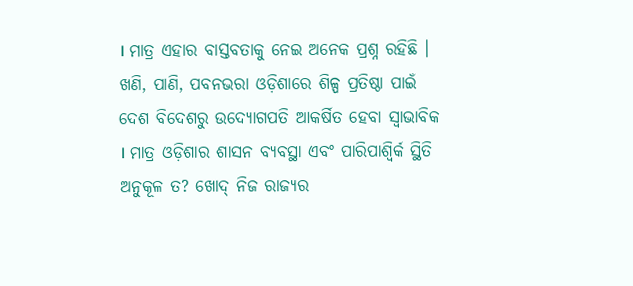। ମାତ୍ର ଏହାର ବାସ୍ତବତାକୁ ନେଇ ଅନେକ ପ୍ରଶ୍ନ ରହିଛି । ଖଣି, ପାଣି, ପବନଭରା ଓଡ଼ିଶାରେ ଶିଳ୍ପ ପ୍ରତିଷ୍ଠା ପାଇଁ ଦେଶ ବିଦେଶରୁ ଉଦ୍ୟୋଗପତି ଆକର୍ଷିତ ହେବା ସ୍ୱାଭାବିକ । ମାତ୍ର ଓଡ଼ିଶାର ଶାସନ ବ୍ୟବସ୍ଥା ଏବଂ ପାରିପାଶ୍ୱିର୍କ ସ୍ଥିତି ଅନୁକୂଳ ତ? ଖୋଦ୍ ନିଜ ରାଜ୍ୟର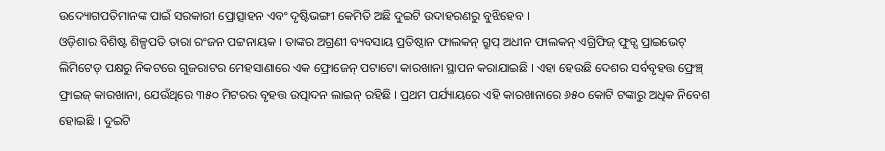ଉଦ୍ୟୋଗପତିମାନଙ୍କ ପାଇଁ ସରକାରୀ ପ୍ରୋତ୍ସାହନ ଏବଂ ଦୃଷ୍ଟିଭଙ୍ଗୀ କେମିତି ଅଛି ଦୁଇଟି ଉଦାହରଣରୁ ବୁଝିହେବ ।
ଓଡ଼ିଶାର ବିଶିଷ୍ଟ ଶିଳ୍ପପତି ତାରା ରଂଜନ ପଟ୍ଟନାୟକ । ତାଙ୍କର ଅଗ୍ରଣୀ ବ୍ୟବସାୟ ପ୍ରତିଷ୍ଠାନ ଫାଲକନ୍ ଗ୍ରୁପ୍ ଅଧୀନ ଫାଲକନ୍ ଏଗ୍ରିଫିଜ୍ ଫୁଡ୍ସ ପ୍ରାଇଭେଟ୍ ଲିମିଟେଡ୍ ପକ୍ଷରୁ ନିକଟରେ ଗୁଜରାଟର ମେହସାଣାରେ ଏକ ଫ୍ରୋଜେନ୍ ପଟାଟୋ କାରଖାନା ସ୍ଥାପନ କରାଯାଇଛି । ଏହା ହେଉଛି ଦେଶର ସର୍ବବୃହତ୍ତ ଫ୍ରେଞ୍ଚ୍ ଫ୍ରାଇଜ୍ କାରଖାନା, ଯେଉଁଥିରେ ୩୫୦ ମିଟରର ବୃହତ୍ତ ଉତ୍ପାଦନ ଲାଇନ୍ ରହିଛି । ପ୍ରଥମ ପର୍ଯ୍ୟାୟରେ ଏହି କାରଖାନାରେ ୬୫୦ କୋଟି ଟଙ୍କାରୁ ଅଧିକ ନିବେଶ ହୋଇଛି । ଦୁଇଟି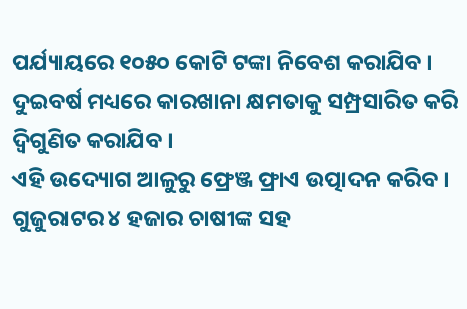ପର୍ଯ୍ୟାୟରେ ୧୦୫୦ କୋଟି ଟଙ୍କା ନିବେଶ କରାଯିବ । ଦୁଇବର୍ଷ ମଧ୍ୟରେ କାରଖାନା କ୍ଷମତାକୁ ସମ୍ପ୍ରସାରିତ କରି ଦ୍ୱିଗୁଣିତ କରାଯିବ ।
ଏହି ଉଦ୍ୟୋଗ ଆଳୁରୁ ଫ୍ରେଞ୍ଜ ଫ୍ରାଏ ଉତ୍ପାଦନ କରିବ । ଗୁଜୁରାଟର ୪ ହଜାର ଚାଷୀଙ୍କ ସହ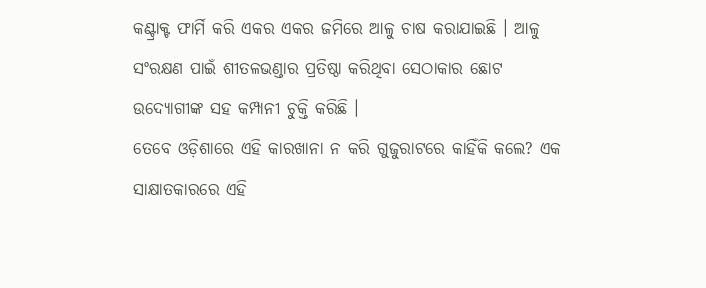କଣ୍ଟ୍ରାକ୍ଟ ଫାର୍ମି କରି ଏକର ଏକର ଜମିରେ ଆଳୁ ଚାଷ କରାଯାଇଛି । ଆଳୁ ସଂରକ୍ଷଣ ପାଇଁ ଶୀତଳଭଣ୍ଡାର ପ୍ରତିଷ୍ଠା କରିଥିବା ସେଠାକାର ଛୋଟ ଉଦ୍ୟୋଗୀଙ୍କ ସହ କମ୍ପାନୀ ଚୁକ୍ତି କରିଛି ।
ତେବେ ଓଡ଼ିଶାରେ ଏହି କାରଖାନା ନ କରି ଗୁଜୁରାଟରେ କାହିଁକି କଲେ? ଏକ ସାକ୍ଷାତକାରରେ ଏହି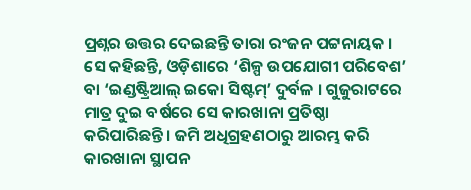ପ୍ରଶ୍ନର ଉତ୍ତର ଦେଇଛନ୍ତି ତାରା ରଂଜନ ପଟ୍ଟନାୟକ । ସେ କହିଛନ୍ତି, ଓଡ଼ିଶାରେ ‘ଶିଳ୍ପ ଉପଯୋଗୀ ପରିବେଶ’ ବା ‘ଇଣ୍ଡଷ୍ଟ୍ରିଆଲ୍ ଇକୋ ସିଷ୍ଟମ୍’ ଦୁର୍ବଳ । ଗୁଜୁରାଟରେ ମାତ୍ର ଦୁଇ ବର୍ଷରେ ସେ କାରଖାନା ପ୍ରତିଷ୍ଠା କରିପାରିଛନ୍ତି । ଜମି ଅଧିଗ୍ରହଣଠାରୁ ଆରମ୍ଭ କରି କାରଖାନା ସ୍ଥାପନ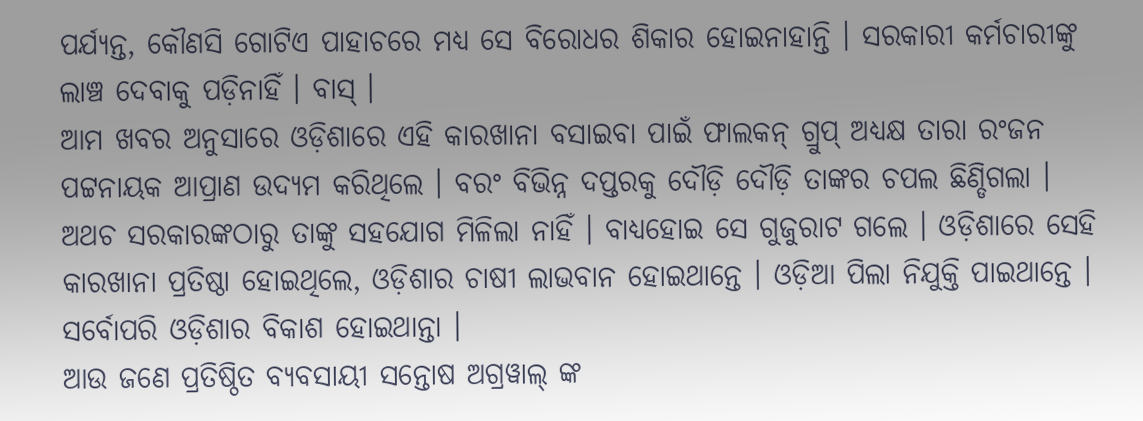ପର୍ଯ୍ୟନ୍ତ, କୌଣସି ଗୋଟିଏ ପାହାଚରେ ମଧ୍ୟ ସେ ବିରୋଧର ଶିକାର ହୋଇନାହାନ୍ତି । ସରକାରୀ କର୍ମଚାରୀଙ୍କୁ ଲାଞ୍ଚ ଦେବାକୁ ପଡ଼ିନାହିଁ । ବାସ୍ ।
ଆମ ଖବର ଅନୁସାରେ ଓଡ଼ିଶାରେ ଏହି କାରଖାନା ବସାଇବା ପାଇଁ ଫାଲକନ୍ ଗ୍ରୁପ୍ ଅଧ୍ୟକ୍ଷ ତାରା ରଂଜନ ପଟ୍ଟନାୟକ ଆପ୍ରାଣ ଉଦ୍ୟମ କରିଥିଲେ । ବରଂ ବିଭିନ୍ନ ଦପ୍ତରକୁ ଦୌଡ଼ି ଦୌଡ଼ି ତାଙ୍କର ଚପଲ ଛିଣ୍ଡିଗଲା । ଅଥଚ ସରକାରଙ୍କଠାରୁ ତାଙ୍କୁ ସହଯୋଗ ମିଳିଲା ନାହିଁ । ବାଧ୍ୟହୋଇ ସେ ଗୁଜୁରାଟ ଗଲେ । ଓଡ଼ିଶାରେ ସେହି କାରଖାନା ପ୍ରତିଷ୍ଠା ହୋଇଥିଲେ, ଓଡ଼ିଶାର ଚାଷୀ ଲାଭବାନ ହୋଇଥାନ୍ତେ । ଓଡ଼ିଆ ପିଲା ନିଯୁକ୍ତି ପାଇଥାନ୍ତେ । ସର୍ବୋପରି ଓଡ଼ିଶାର ବିକାଶ ହୋଇଥାନ୍ତା ।
ଆଉ ଜଣେ ପ୍ରତିଷ୍ଠିତ ବ୍ୟବସାୟୀ ସନ୍ତୋଷ ଅଗ୍ରୱାଲ୍ ଙ୍କ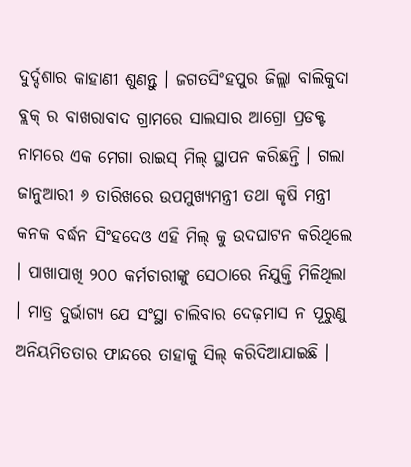ଦୁର୍ଦ୍ଦଶାର କାହାଣୀ ଶୁଣନ୍ତୁ । ଜଗତସିଂହପୁର ଜିଲ୍ଲା ବାଲିକୁଦା ବ୍ଲକ୍ ର ବାଖରାବାଦ ଗ୍ରାମରେ ସାଲସାର ଆଗ୍ରୋ ପ୍ରଡକ୍ଟ ନାମରେ ଏକ ମେଗା ରାଇସ୍ ମିଲ୍ ସ୍ଥାପନ କରିଛନ୍ତି । ଗଲା ଜାନୁଆରୀ ୬ ତାରିଖରେ ଉପମୁଖ୍ୟମନ୍ତ୍ରୀ ତଥା କୃଷି ମନ୍ତ୍ରୀ କନକ ବର୍ଦ୍ଧନ ସିଂହଦେଓ ଏହି ମିଲ୍ କୁ ଉଦଘାଟନ କରିଥିଲେ । ପାଖାପାଖି ୨୦୦ କର୍ମଚାରୀଙ୍କୁ ସେଠାରେ ନିଯୁକ୍ତି ମିଳିଥିଲା । ମାତ୍ର ଦୁର୍ଭାଗ୍ୟ ଯେ ସଂସ୍ଥା ଚାଲିବାର ଦେଢ଼ମାସ ନ ପୂରୁଣୁ ଅନିୟମିତତାର ଫାନ୍ଦରେ ତାହାକୁ ସିଲ୍ କରିଦିଆଯାଇଛି ।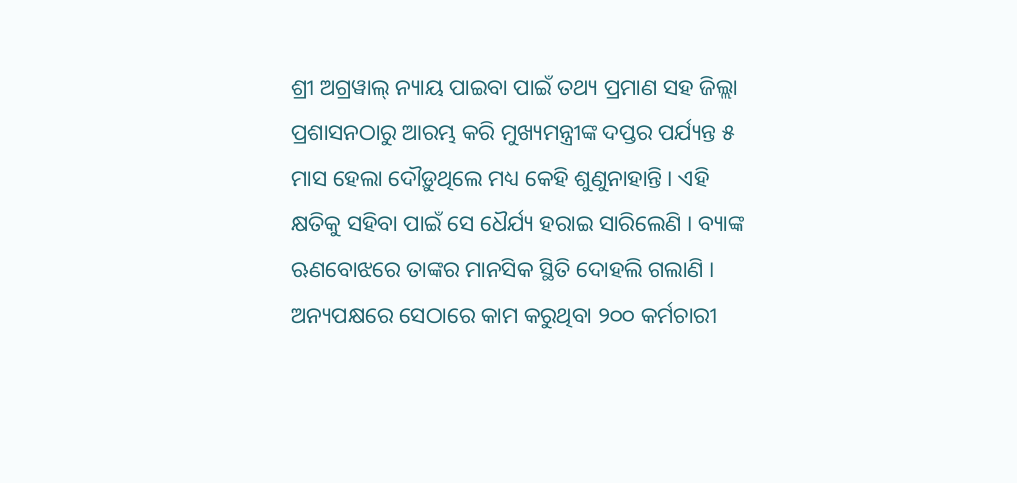ଶ୍ରୀ ଅଗ୍ରୱାଲ୍ ନ୍ୟାୟ ପାଇବା ପାଇଁ ତଥ୍ୟ ପ୍ରମାଣ ସହ ଜିଲ୍ଲା ପ୍ରଶାସନଠାରୁ ଆରମ୍ଭ କରି ମୁଖ୍ୟମନ୍ତ୍ରୀଙ୍କ ଦପ୍ତର ପର୍ଯ୍ୟନ୍ତ ୫ ମାସ ହେଲା ଦୌଡ଼ୁଥିଲେ ମଧ୍ୟ କେହି ଶୁଣୁନାହାନ୍ତି । ଏହି କ୍ଷତିକୁ ସହିବା ପାଇଁ ସେ ଧୈର୍ଯ୍ୟ ହରାଇ ସାରିଲେଣି । ବ୍ୟାଙ୍କ ଋଣବୋଝରେ ତାଙ୍କର ମାନସିକ ସ୍ଥିତି ଦୋହଲି ଗଲାଣି । ଅନ୍ୟପକ୍ଷରେ ସେଠାରେ କାମ କରୁଥିବା ୨୦୦ କର୍ମଚାରୀ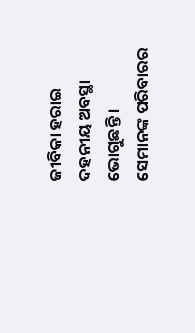ଜୀବିକା ହରାଇ ଦହନୀୟ ଅବସ୍ଥା ଭୋଗୁଛନ୍ତି । ସେମାନଙ୍କ ପରିବାରର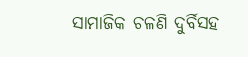ସାମାଜିକ ଚଳଣି ଦୁର୍ବିସହ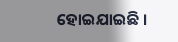ହୋଇଯାଇଛି ।